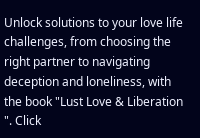Unlock solutions to your love life challenges, from choosing the right partner to navigating deception and loneliness, with the book "Lust Love & Liberation ". Click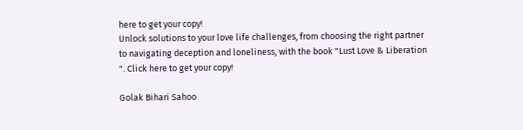here to get your copy!
Unlock solutions to your love life challenges, from choosing the right partner to navigating deception and loneliness, with the book "Lust Love & Liberation ". Click here to get your copy!

Golak Bihari Sahoo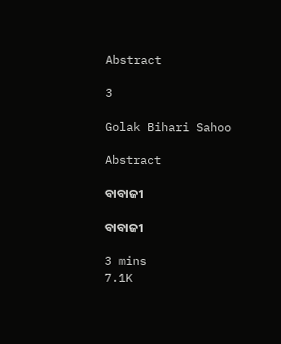Abstract

3

Golak Bihari Sahoo

Abstract

ବାବାଜୀ

ବାବାଜୀ

3 mins
7.1K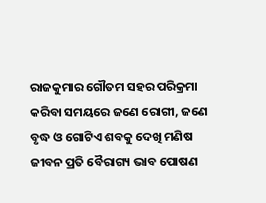ରାଜକୁମାର ଗୌତମ ସହର ପରିକ୍ରମା କରିବା ସମୟରେ ଜଣେ ରୋଗୀ, ଜଣେ ବୃଦ୍ଧ ଓ ଗୋଟିଏ ଶବକୁ ଦେଖି ମଣିଷ ଜୀବନ ପ୍ରତି ବୈରାଗ୍ୟ ଭାବ ପୋଷଣ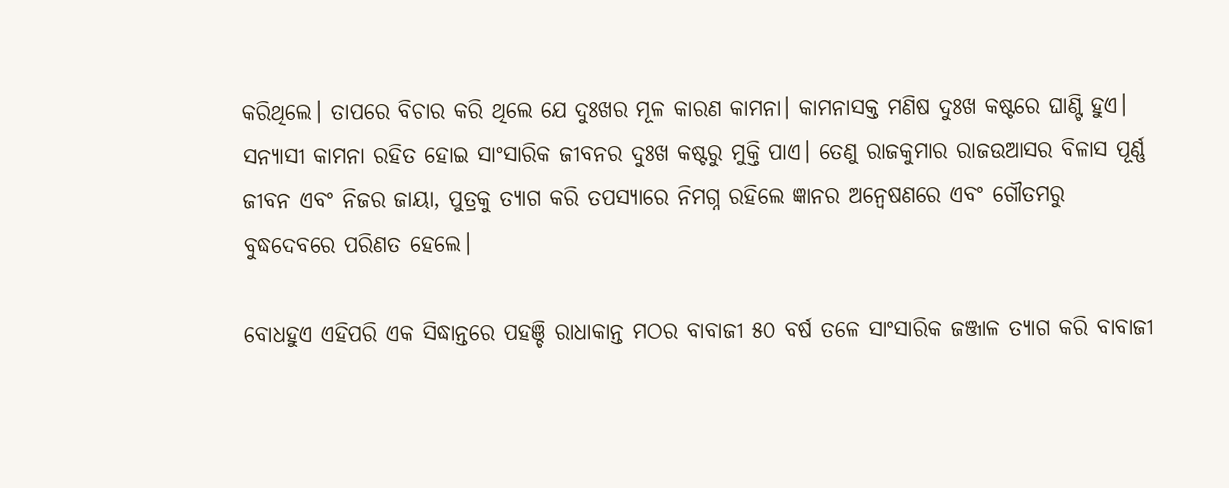କରିଥିଲେ। ତାପରେ ବିଚାର କରି ଥିଲେ ଯେ ଦୁଃଖର ମୂଳ କାରଣ କାମନା। କାମନାସକ୍ତ ମଣିଷ ଦୁଃଖ କଷ୍ଟରେ ଘାଣ୍ଟି ହୁଏ। ସନ୍ୟାସୀ କାମନା ରହିତ ହୋଇ ସାଂସାରିକ ଜୀବନର ଦୁଃଖ କଷ୍ଟରୁ ମୁକ୍ତି ପାଏ। ତେଣୁ ରାଜକୁମାର ରାଜଉଆସର ବିଳାସ ପୂର୍ଣ୍ଣ ଜୀବନ ଏବଂ ନିଜର ଜାୟା, ପୁତ୍ରକୁ ତ୍ୟାଗ କରି ତପସ୍ୟାରେ ନିମଗ୍ନ ରହିଲେ ଜ୍ଞାନର ଅନ୍ୱେଷଣରେ ଏବଂ ଗୌତମରୁ ବୁଦ୍ଧଦେବରେ ପରିଣତ ହେଲେ।

ବୋଧହୁଏ ଏହିପରି ଏକ ସିଦ୍ଧାନ୍ତରେ ପହଞ୍ଚି ରାଧାକାନ୍ତ ମଠର ବାବାଜୀ ୫୦ ବର୍ଷ ତଳେ ସାଂସାରିକ ଜଞ୍ଜାଳ ତ୍ୟାଗ କରି ବାବାଜୀ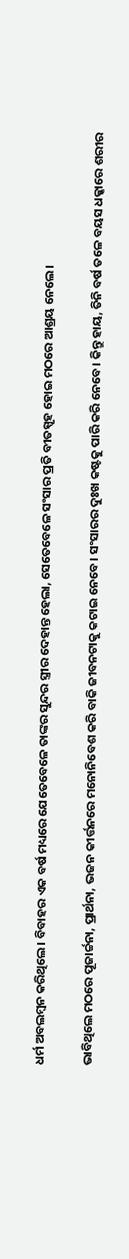ଧର୍ମ ଅବଲମ୍ବନ କରିଥିଲେ। ବିବାହର ଏକ ବର୍ଷ ମଧ୍ୟରେ ଯେତେବେଳେ ତାଙ୍କର ସୁନ୍ଦର ସ୍ତ୍ରୀର ଦେହାନ୍ତ ହେଲା, ସେତେବେଳେ ସଂସାର ପ୍ରତି ବୀତସ୍ପୃହ ହୋଇ ମଠରେ ଆଶ୍ରୟ ନେଲେ।

ଭାବିଥିଲେ ମଠରେ ପୂଜାର୍ଚ୍ଚନା, ପ୍ରାର୍ଥନା, ଭଜନ କୀର୍ତ୍ତନରେ ମନୋନିବେଶ କରି ବାକି ଜୀବନଟାକୁ କଟାଇ ନେବେ। ସଂସାରର ଦୁଃଖ କଷ୍ଟକୁ ପାରି କରି ନେବେ। କିନ୍ତୁ ହାୟ, ତିନି ବର୍ଷ ତଳେ ବୟସ ଧକ୍କାରେ ଶରୀର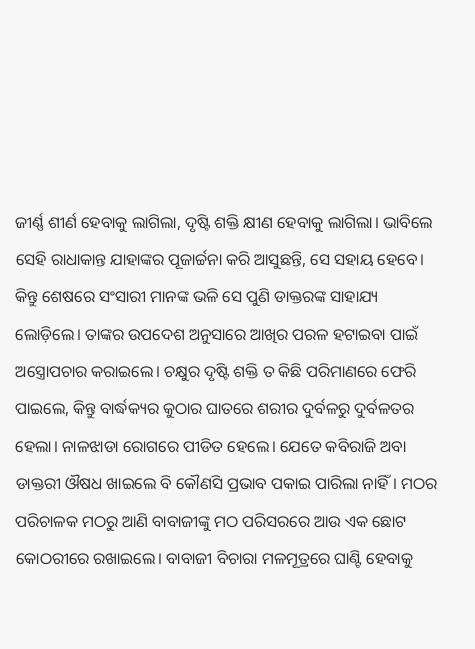ଜୀର୍ଣ୍ଣ ଶୀର୍ଣ ହେବାକୁ ଲାଗିଲା, ଦୃଷ୍ଟି ଶକ୍ତି କ୍ଷୀଣ ହେବାକୁ ଲାଗିଲା। ଭାବିଲେ ସେହି ରାଧାକାନ୍ତ ଯାହାଙ୍କର ପୂଜାର୍ଚ୍ଚନା କରି ଆସୁଛନ୍ତି, ସେ ସହାୟ ହେବେ। କିନ୍ତୁ ଶେଷରେ ସଂସାରୀ ମାନଙ୍କ ଭଳି ସେ ପୁଣି ଡାକ୍ତରଙ୍କ ସାହାଯ୍ୟ ଲୋଡ଼ିଲେ। ତାଙ୍କର ଉପଦେଶ ଅନୁସାରେ ଆଖିର ପରଳ ହଟାଇବା ପାଇଁ ଅସ୍ତ୍ରୋପଚାର କରାଇଲେ। ଚକ୍ଷୁର ଦୃଷ୍ଟି ଶକ୍ତି ତ କିଛି ପରିମାଣରେ ଫେରି ପାଇଲେ, କିନ୍ତୁ ବାର୍ଦ୍ଧକ୍ୟର କୁଠାର ଘାତରେ ଶରୀର ଦୁର୍ବଳରୁ ଦୁର୍ବଳତର ହେଲା। ନାଳଝାଡା ରୋଗରେ ପୀଡିତ ହେଲେ। ଯେତେ କବିରାଜି ଅବା ଡାକ୍ତରୀ ଔଷଧ ଖାଇଲେ ବି କୌଣସି ପ୍ରଭାବ ପକାଇ ପାରିଲା ନାହିଁ। ମଠର ପରିଚାଳକ ମଠରୁ ଆଣି ବାବାଜୀଙ୍କୁ ମଠ ପରିସରରେ ଆଉ ଏକ ଛୋଟ କୋଠରୀରେ ରଖାଇଲେ। ବାବାଜୀ ବିଚାରା ମଳମୂତ୍ରରେ ଘାଣ୍ଟି ହେବାକୁ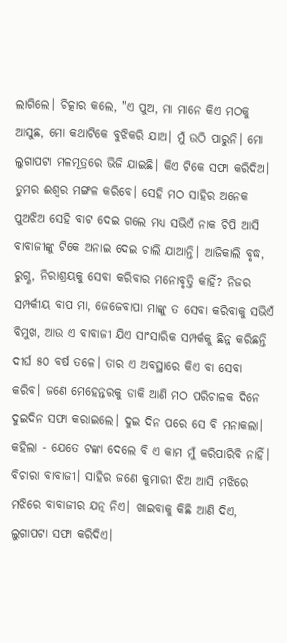ଲାଗିଲେ। ଚିତ୍କାର କଲେ, "ଏ ପୁଅ, ମା ମାନେ କିଏ ମଠକୁ ଆସୁଛ, ମୋ କଥାଟିକେ ବୁଝିକରି ଯାଅ। ମୁଁ ଉଠି ପାରୁନି। ମୋ ଲୁଗାପଟା ମଳମୂତ୍ରରେ ଭିଜି ଯାଇଛି। କିଏ ଟିକେ ସଫା କରିଦିଅ। ତୁମର ଈଶ୍ଵର ମଙ୍ଗଳ କରିବେ। ସେହି ମଠ ସାହିର ଅନେକ ପୁଅଝିଅ ସେହି ବାଟ ଦେଇ ଗଲେ ମଧ୍ୟ ସଭିଏଁ ନାକ ଚିପି ଆସି ବାବାଜୀଙ୍କୁ ଟିକେ ଅନାଇ ଦେଇ ଚାଲି ଯାଆନ୍ତି। ଆଜିକାଲି ବୃଦ୍ଧ, ରୁଗ୍ଣ, ନିରାଶ୍ରୟକୁ ସେବା କରିବାର ମନୋବୃତ୍ତି କାହିଁ? ନିଜର ସମ୍ପର୍କୀୟ ବାପ ମା, ଜେଜେବାପା ମାଙ୍କୁ ତ ସେବା କରିବାକୁ ସଭିଏଁ ବିମୁଖ, ଆଉ ଏ ବାବାଜୀ ଯିଏ ସାଂସାରିକ ସମ୍ପର୍କକୁ ଛିନ୍ନ କରିଛନ୍ତି ଦୀର୍ଘ ୫୦ ବର୍ଷ ତଳେ। ତାର ଏ ଅବସ୍ଥାରେ କିଏ ବା ସେବା କରିବ। ଜଣେ ମେହେନ୍ତରକୁ ଡାକି ଆଣି ମଠ ପରିଚାଳକ ଦିନେ ଦୁଇଦିନ ସଫା କରାଇଲେ। ଦୁଇ ଦିନ ପରେ ସେ ବି ମନାକଲା। କହିଲା - ଯେତେ ଟଙ୍କା ଦେଲେ ବି ଏ କାମ ମୁଁ କରିପାରିବି ନାହିଁ। ବିଚାରା ବାବାଜୀ। ସାହିର ଜଣେ କୁମାରୀ ଝିଅ ଆସି ମଝିରେ ମଝିରେ ବାବାଜୀର ଯତ୍ନ ନିଏ। ଖାଇବାକୁ କିଛି ଆଣି ଦିଏ, ଲୁଗାପଟା ସଫା କରିଦିଏ।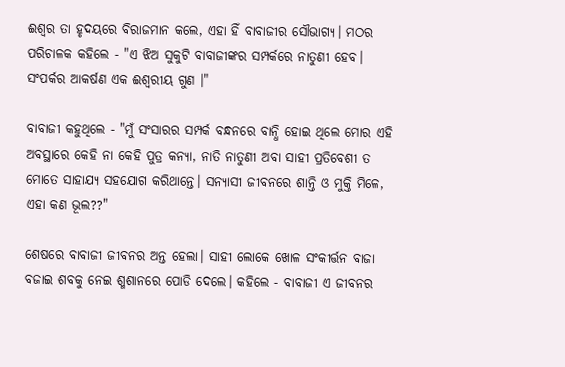ଈଶ୍ଵର ତା ହୃଦୟରେ ବିରାଜମାନ କଲେ, ଏହା ହିଁ ବାବାଜୀର ସୌଭାଗ୍ୟ। ମଠର ପରିଚାଳକ କହିଲେ - "ଏ ଝିଅ ସୁକୁଟି ବାବାଜୀଙ୍କର ସମ୍ପର୍କରେ ନାତୁଣୀ ହେବ। ସଂପର୍କର ଆକର୍ଷଣ ଏକ ଈଶ୍ଵରୀୟ ଗୁଣ ।"

ବାବାଜୀ କହୁଥିଲେ - "ମୁଁ ସଂସାରର ସମ୍ପର୍କ ବନ୍ଧନରେ ବାନ୍ଧି ହୋଇ ଥିଲେ ମୋର ଏହି ଅବସ୍ଥାରେ କେହି ନା କେହି ପୁତ୍ର କନ୍ୟା, ନାତି ନାତୁଣୀ ଅବା ସାହୀ ପ୍ରତିବେଶୀ ତ ମୋତେ ସାହାଯ୍ୟ ସହଯୋଗ କରିଥାନ୍ତେ। ସନ୍ୟାସୀ ଜୀବନରେ ଶାନ୍ତି ଓ ମୁକ୍ତି ମିଳେ, ଏହା କଣ ଭୂଲ??"

ଶେଷରେ ବାବାଜୀ ଜୀବନର ଅନ୍ତ ହେଲା। ସାହୀ ଲୋକେ ଖୋଳ ସଂକୀର୍ତ୍ତନ ବାଜା ବଜାଇ ଶବକୁ ନେଇ ଶ୍ମଶାନରେ ପୋଡି ଦେଲେ। କହିଲେ - ବାବାଜୀ ଏ ଜୀବନର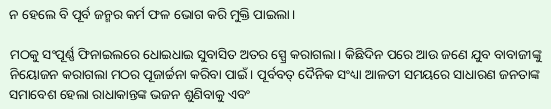ନ ହେଲେ ବି ପୂର୍ବ ଜନ୍ମର କର୍ମ ଫଳ ଭୋଗ କରି ମୁକ୍ତି ପାଇଲା।

ମଠକୁ ସଂପୂର୍ଣ୍ଣ ଫିନାଇଲରେ ଧୋଇଧାଇ ସୁବାସିତ ଅତର ସ୍ପ୍ରେ କରାଗଲା। କିଛିଦିନ ପରେ ଆଉ ଜଣେ ଯୁବ ବାବାଜୀଙ୍କୁ ନିୟୋଜନ କରାଗଲା ମଠର ପୂଜାର୍ଚ୍ଚନା କରିବା ପାଇଁ। ପୂର୍ବବତ୍ ଦୈନିକ ସଂଧ୍ୟା ଆଳତୀ ସମୟରେ ସାଧାରଣ ଜନତାଙ୍କ ସମାବେଶ ହେଲା ରାଧାକାନ୍ତଙ୍କ ଭଜନ ଶୁଣିବାକୁ ଏବଂ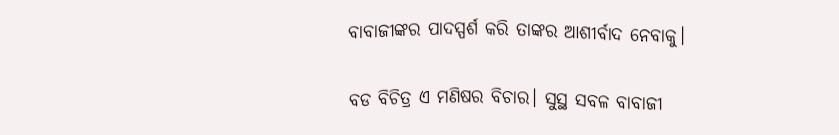ବାବାଜୀଙ୍କର ପାଦସ୍ପର୍ଶ କରି ତାଙ୍କର ଆଶୀର୍ବାଦ ନେବାକୁ।

ବଡ ବିଚିତ୍ର ଏ ମଣିଷର ବିଚାର। ସୁସ୍ଥ ସବଳ ବାବାଜୀ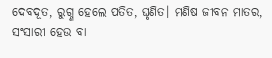ଦେବଦୂତ, ରୁଗ୍ଣ ହେଲେ ପତିତ, ଘୃଣିତ। ମଣିଷ ଜୀବନ ମାତର, ସଂସାରୀ ହେଉ ବା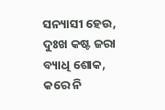ସନ୍ୟାସୀ ହେଉ, ଦୁଃଖ କଷ୍ଟ ଜରା ବ୍ୟାଧି ଶୋକ, କରେ ନି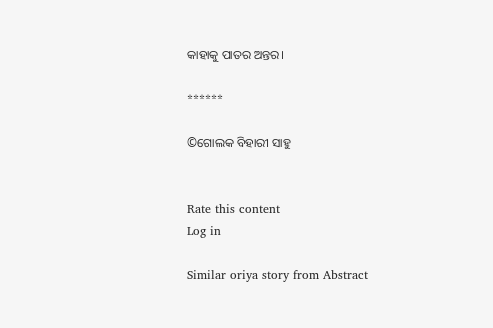କାହାକୁ ପାତର ଅନ୍ତର।

******

©ଗୋଲକ ବିହାରୀ ସାହୁ


Rate this content
Log in

Similar oriya story from Abstract